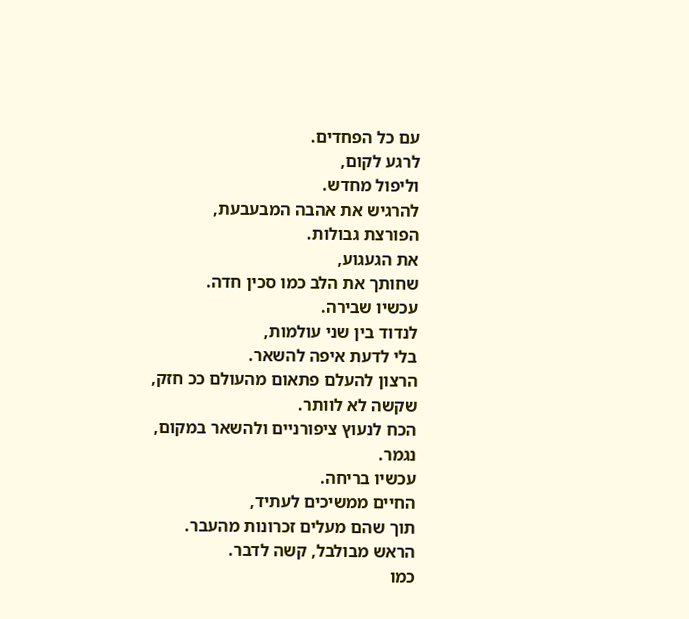עם כל הפחדים.
לרגע לקום,
וליפול מחדש.
להרגיש את אהבה המבעבעת,
הפורצת גבולות.
את הגעגוע,
שחותך את הלב כמו סכין חדה.
עכשיו שבירה.
לנדוד בין שני עולמות,
בלי לדעת איפה להשאר.
הרצון להעלם פתאום מהעולם ככ חזק,
שקשה לא לוותר.
הכח לנעוץ ציפורניים ולהשאר במקום,
נגמר.
עכשיו בריחה.
החיים ממשיכים לעתיד,
תוך שהם מעלים זכרונות מהעבר.
הראש מבולבל, קשה לדבר.
כמו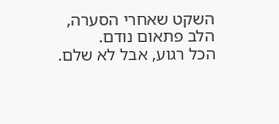השקט שאחרי הסערה,
הלב פתאום נודם.
הכל רגוע, אבל לא שלם.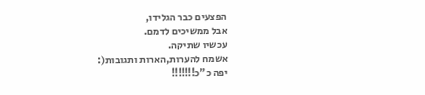הפצעים כבר הגלידו,
אבל ממשיכים לדמם.
עכשיו שתיקה.
אשמח להערות,הארות ותגובות(:
יפה כ"כ!!!!!!!